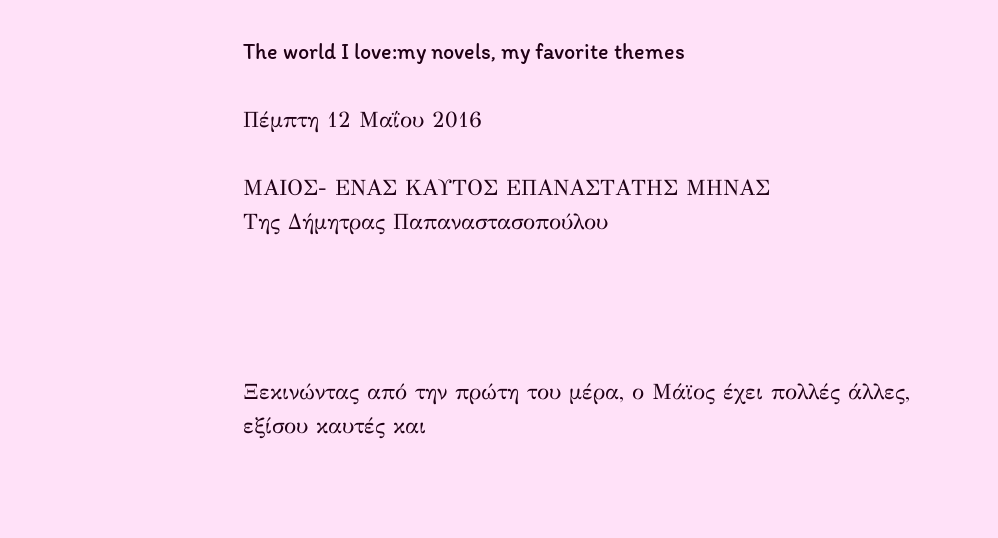The world I love:my novels, my favorite themes

Πέμπτη 12 Μαΐου 2016

ΜΑΙΟΣ- ΕΝΑΣ ΚΑΥΤΟΣ ΕΠΑΝΑΣΤΑΤΗΣ ΜΗΝΑΣ
Της Δήμητρας Παπαναστασοπούλου




Ξεκινώντας από την πρώτη του μέρα, ο Μάϊος έχει πολλές άλλες, εξίσου καυτές και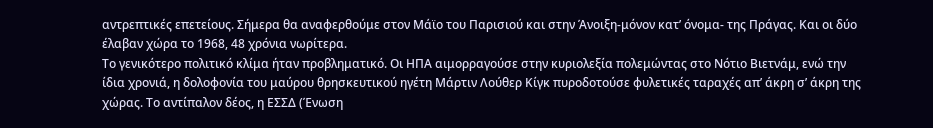αντρεπτικές επετείους. Σήμερα θα αναφερθούμε στον Μάϊο του Παρισιού και στην Άνοιξη-μόνον κατ’ όνομα- της Πράγας. Και οι δύο έλαβαν χώρα το 1968, 48 χρόνια νωρίτερα.
Το γενικότερο πολιτικό κλίμα ήταν προβληματικό. Οι ΗΠΑ αιμορραγούσε στην κυριολεξία πολεμώντας στο Νότιο Βιετνάμ, ενώ την ίδια χρονιά, η δολοφονία του μαύρου θρησκευτικού ηγέτη Μάρτιν Λούθερ Κίγκ πυροδοτούσε φυλετικές ταραχές απ’ άκρη σ’ άκρη της χώρας. Το αντίπαλον δέος, η ΕΣΣΔ (Ένωση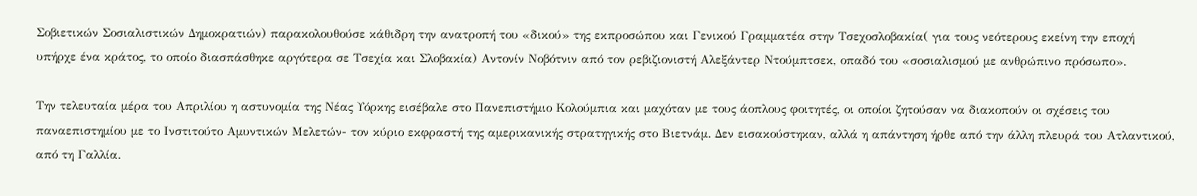Σοβιετικών Σοσιαλιστικών Δημοκρατιών) παρακολουθούσε κάθιδρη την ανατροπή του «δικού» της εκπροσώπου και Γενικού Γραμματέα στην Τσεχοσλοβακία( για τους νεότερους εκείνη την εποχή υπήρχε ένα κράτος, το οποίο διασπάσθηκε αργότερα σε Τσεχία και Σλοβακία) Αντονίν Νοβότνιν από τον ρεβιζιονιστή Αλεξάντερ Ντούμπτσεκ, οπαδό του «σοσιαλισμού με ανθρώπινο πρόσωπο».

Την τελευταία μέρα του Απριλίου η αστυνομία της Νέας Υόρκης εισέβαλε στο Πανεπιστήμιο Κολούμπια και μαχόταν με τους άοπλους φοιτητές, οι οποίοι ζητούσαν να διακοπούν οι σχέσεις του παναεπιστημίου με το Ινστιτούτο Αμυντικών Μελετών- τον κύριο εκφραστή της αμερικανικής στρατηγικής στο Βιετνάμ. Δεν εισακούστηκαν, αλλά η απάντηση ήρθε από την άλλη πλευρά του Ατλαντικού, από τη Γαλλία.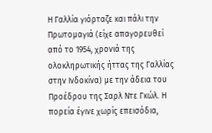Η Γαλλία γιόρταζε και πάλι την Πρωτομαγιά (είχε απαγορευθεί από το 1954, χρονιά της ολοκληρωτικής ήττας της Γαλλίας στην Ινδοκίνα) με την άδεια του Προέδρου της Σαρλ Ντε Γκώλ. Η πορεία έγινε χωρίς επεισόδια,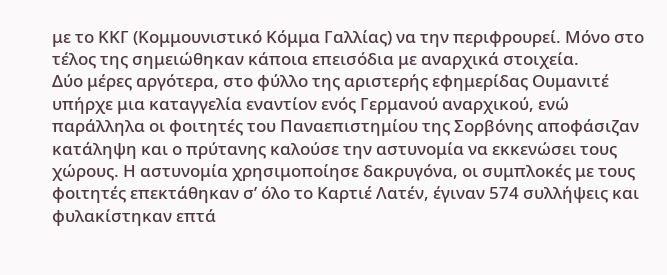με το ΚΚΓ (Κομμουνιστικό Κόμμα Γαλλίας) να την περιφρουρεί. Μόνο στο τέλος της σημειώθηκαν κάποια επεισόδια με αναρχικά στοιχεία.
Δύο μέρες αργότερα, στο φύλλο της αριστερής εφημερίδας Ουμανιτέ υπήρχε μια καταγγελία εναντίον ενός Γερμανού αναρχικού, ενώ παράλληλα οι φοιτητές του Παναεπιστημίου της Σορβόνης αποφάσιζαν κατάληψη και ο πρύτανης καλούσε την αστυνομία να εκκενώσει τους χώρους. Η αστυνομία χρησιμοποίησε δακρυγόνα, οι συμπλοκές με τους φοιτητές επεκτάθηκαν σ’ όλο το Καρτιέ Λατέν, έγιναν 574 συλλήψεις και φυλακίστηκαν επτά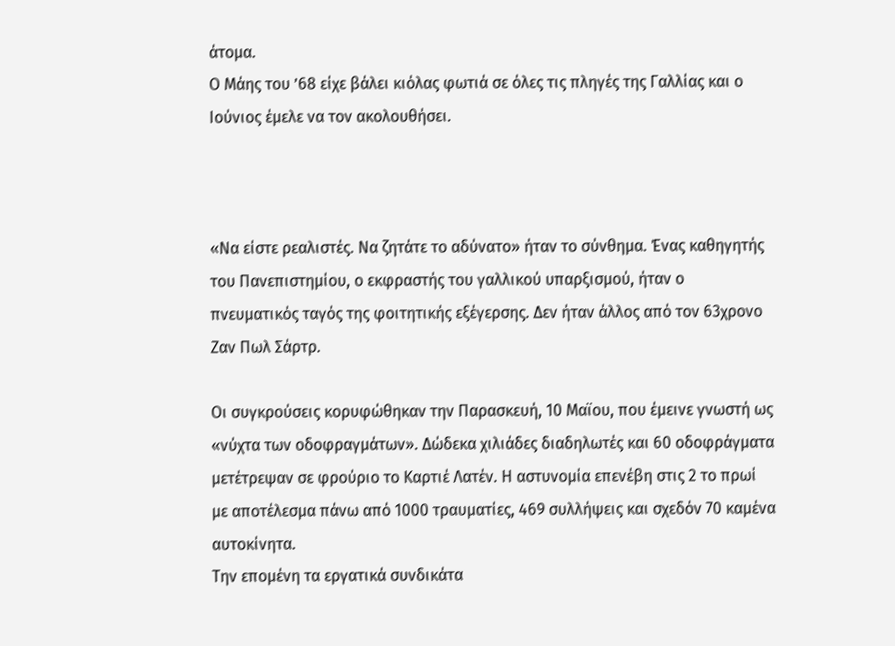άτομα.
Ο Μάης του ’68 είχε βάλει κιόλας φωτιά σε όλες τις πληγές της Γαλλίας και ο Ιούνιος έμελε να τον ακολουθήσει.



«Να είστε ρεαλιστές. Να ζητάτε το αδύνατο» ήταν το σύνθημα. Ένας καθηγητής του Πανεπιστημίου, ο εκφραστής του γαλλικού υπαρξισμού, ήταν ο πνευματικός ταγός της φοιτητικής εξέγερσης. Δεν ήταν άλλος από τον 63χρονο Ζαν Πωλ Σάρτρ.

Οι συγκρούσεις κορυφώθηκαν την Παρασκευή, 10 Μαϊου, που έμεινε γνωστή ως «νύχτα των οδοφραγμάτων». Δώδεκα χιλιάδες διαδηλωτές και 60 οδοφράγματα μετέτρεψαν σε φρούριο το Καρτιέ Λατέν. Η αστυνομία επενέβη στις 2 το πρωί με αποτέλεσμα πάνω από 1000 τραυματίες, 469 συλλήψεις και σχεδόν 70 καμένα αυτοκίνητα.
Την επομένη τα εργατικά συνδικάτα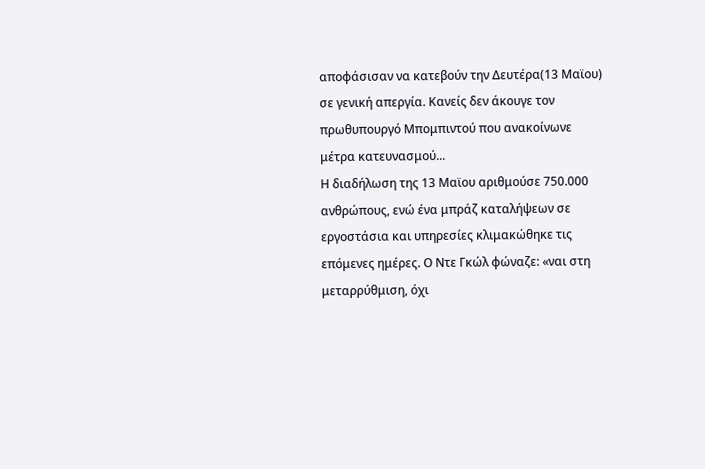αποφάσισαν να κατεβούν την Δευτέρα(13 Μαϊου) σε γενική απεργία. Κανείς δεν άκουγε τον πρωθυπουργό Μπομπιντού που ανακοίνωνε μέτρα κατευνασμού...
Η διαδήλωση της 13 Μαϊου αριθμούσε 750.000 ανθρώπους, ενώ ένα μπράζ καταλήψεων σε εργοστάσια και υπηρεσίες κλιμακώθηκε τις επόμενες ημέρες. Ο Ντε Γκώλ φώναζε: «ναι στη μεταρρύθμιση, όχι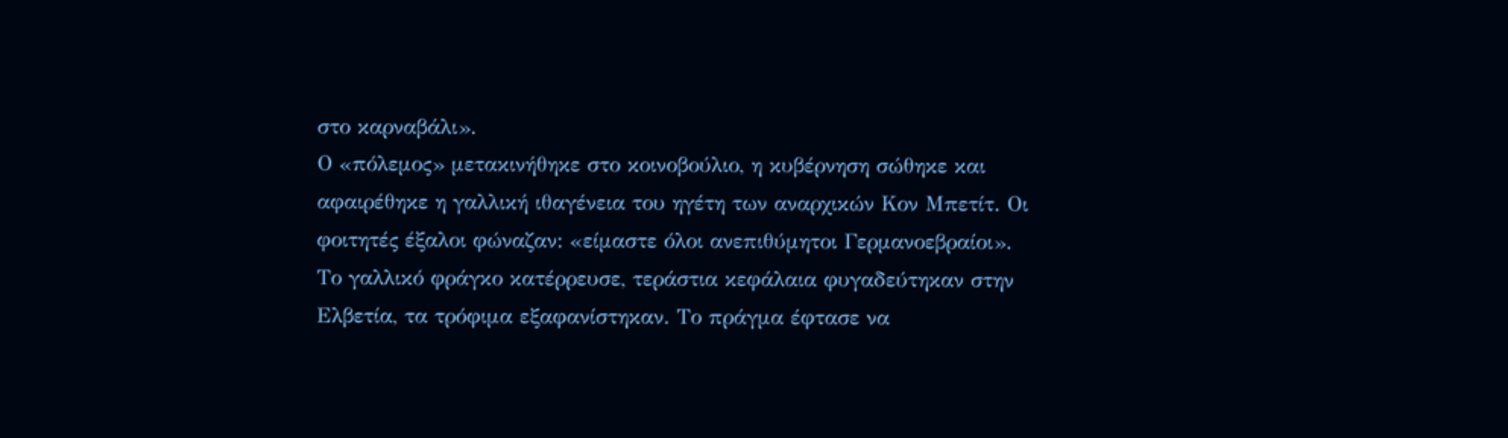στο καρναβάλι».
Ο «πόλεμος» μετακινήθηκε στο κοινοβούλιο, η κυβέρνηση σώθηκε και αφαιρέθηκε η γαλλική ιθαγένεια του ηγέτη των αναρχικών Κον Μπετίτ. Οι φοιτητές έξαλοι φώναζαν: «είμαστε όλοι ανεπιθύμητοι Γερμανοεβραίοι».
Το γαλλικό φράγκο κατέρρευσε, τεράστια κεφάλαια φυγαδεύτηκαν στην Ελβετία, τα τρόφιμα εξαφανίστηκαν. Το πράγμα έφτασε να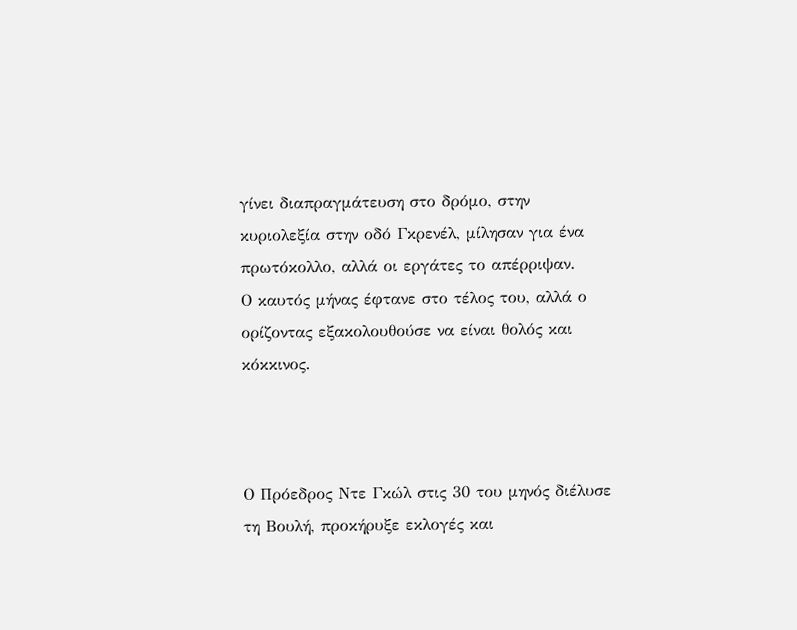γίνει διαπραγμάτευση στο δρόμο, στην κυριολεξία στην οδό Γκρενέλ, μίλησαν για ένα πρωτόκολλο, αλλά οι εργάτες το απέρριψαν.
Ο καυτός μήνας έφτανε στο τέλος του, αλλά ο ορίζοντας εξακολουθούσε να είναι θολός και κόκκινος.



Ο Πρόεδρος Ντε Γκώλ στις 30 του μηνός διέλυσε τη Βουλή, προκήρυξε εκλογές και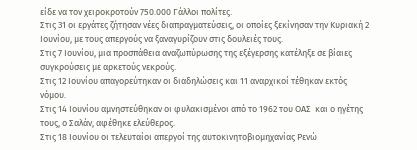είδε να τον χειροκροτούν 750.000 Γάλλοι πολίτες.
Στις 31 οι εργάτες ζήτησαν νέες διαπραγματεύσεις, οι οποίες ξεκίνησαν την Κυριακή 2 Ιουνίου, με τους απεργούς να ξαναγυρίζουν στις δουλειές τους.
Στις 7 Ιουνίου, μια προσπάθεια αναζωπύρωσης της εξέγερσης κατέληξε σε βίαιες συγκρούσεις με αρκετούς νεκρούς.
Στις 12 Ιουνίου απαγορεύτηκαν οι διαδηλώσεις και 11 αναρχικοί τέθηκαν εκτός νόμου.
Στις 14 Ιουνίου αμνηστεύθηκαν οι φυλακισμένοι από το 1962 του ΟΑΣ  και ο ηγέτης τους, ο Σαλάν, αφέθηκε ελεύθερος.
Στις 18 Ιουνίου οι τελευταίοι απεργοί της αυτοκινητοβιομηχανίας Ρενώ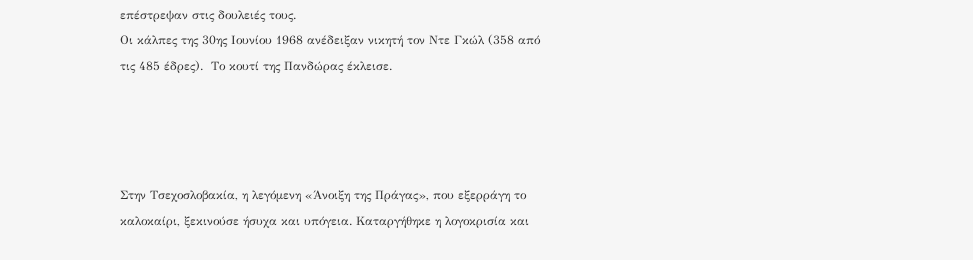επέστρεψαν στις δουλειές τους.
Οι κάλπες της 30ης Ιουνίου 1968 ανέδειξαν νικητή τον Ντε Γκώλ (358 από τις 485 έδρες).  Το κουτί της Πανδώρας έκλεισε.




Στην Τσεχοσλοβακία, η λεγόμενη «Άνοιξη της Πράγας», που εξερράγη το καλοκαίρι, ξεκινούσε ήσυχα και υπόγεια. Καταργήθηκε η λογοκρισία και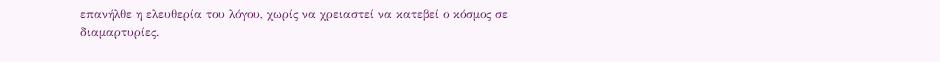επανήλθε η ελευθερία του λόγου, χωρίς να χρειαστεί να κατεβεί ο κόσμος σε διαμαρτυρίες.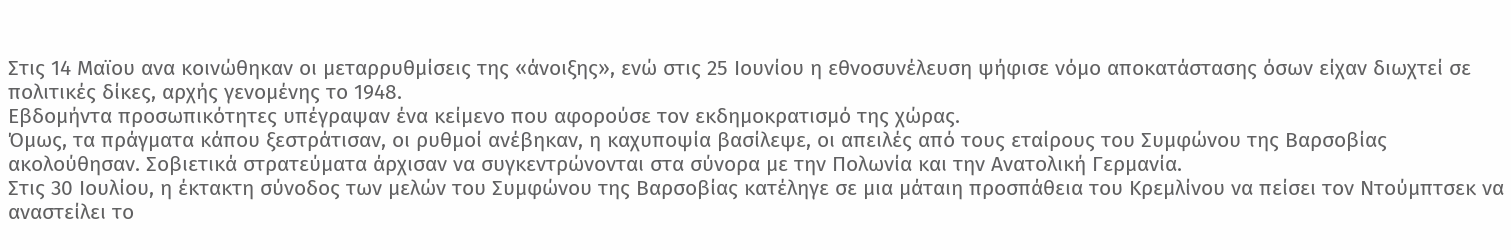Στις 14 Μαϊου ανα κοινώθηκαν οι μεταρρυθμίσεις της «άνοιξης», ενώ στις 25 Ιουνίου η εθνοσυνέλευση ψήφισε νόμο αποκατάστασης όσων είχαν διωχτεί σε πολιτικές δίκες, αρχής γενομένης το 1948.
Εβδομήντα προσωπικότητες υπέγραψαν ένα κείμενο που αφορούσε τον εκδημοκρατισμό της χώρας.
Όμως, τα πράγματα κάπου ξεστράτισαν, οι ρυθμοί ανέβηκαν, η καχυποψία βασίλεψε, οι απειλές από τους εταίρους του Συμφώνου της Βαρσοβίας ακολούθησαν. Σοβιετικά στρατεύματα άρχισαν να συγκεντρώνονται στα σύνορα με την Πολωνία και την Ανατολική Γερμανία.
Στις 30 Ιουλίου, η έκτακτη σύνοδος των μελών του Συμφώνου της Βαρσοβίας κατέληγε σε μια μάταιη προσπάθεια του Κρεμλίνου να πείσει τον Ντούμπτσεκ να αναστείλει το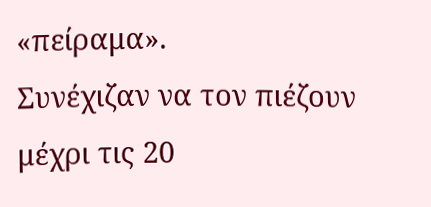«πείραμα».
Συνέχιζαν να τον πιέζουν μέχρι τις 20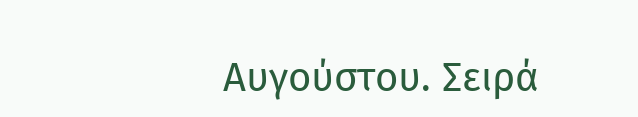Αυγούστου. Σειρά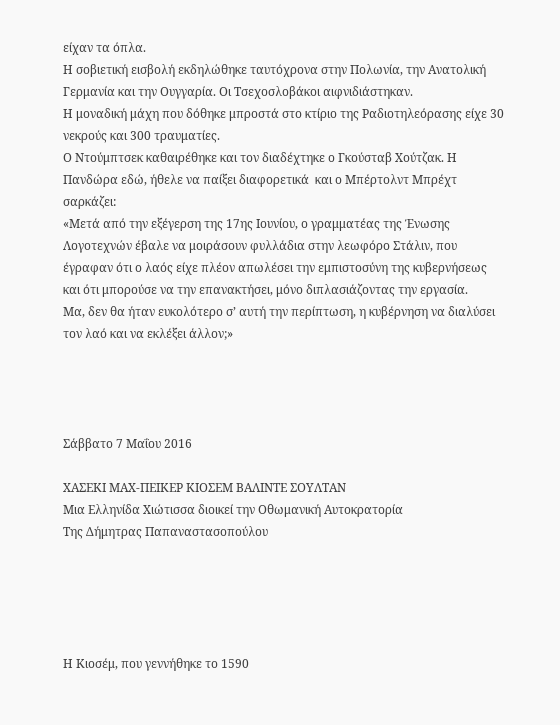είχαν τα όπλα.
Η σοβιετική εισβολή εκδηλώθηκε ταυτόχρονα στην Πολωνία, την Ανατολική Γερμανία και την Ουγγαρία. Οι Τσεχοσλοβάκοι αιφνιδιάστηκαν.
Η μοναδική μάχη που δόθηκε μπροστά στο κτίριο της Ραδιοτηλεόρασης είχε 30 νεκρούς και 300 τραυματίες.
Ο Ντούμπτσεκ καθαιρέθηκε και τον διαδέχτηκε ο Γκούσταβ Χούτζακ. Η Πανδώρα εδώ, ήθελε να παίξει διαφορετικά  και ο Μπέρτολντ Μπρέχτ σαρκάζει:
«Μετά από την εξέγερση της 17ης Ιουνίου, ο γραμματέας της Ένωσης Λογοτεχνών έβαλε να μοιράσουν φυλλάδια στην λεωφόρο Στάλιν, που έγραφαν ότι ο λαός είχε πλέον απωλέσει την εμπιστοσύνη της κυβερνήσεως και ότι μπορούσε να την επανακτήσει, μόνο διπλασιάζοντας την εργασία.
Μα, δεν θα ήταν ευκολότερο σ’ αυτή την περίπτωση, η κυβέρνηση να διαλύσει τον λαό και να εκλέξει άλλον;»




Σάββατο 7 Μαΐου 2016

ΧΑΣΕΚΙ ΜΑΧ-ΠΕΙΚΕΡ ΚΙΟΣΕΜ ΒΑΛΙΝΤΕ ΣΟΥΛΤΑΝ
Μια Ελληνίδα Χιώτισσα διοικεί την Οθωμανική Αυτοκρατορία
Της Δήμητρας Παπαναστασοπούλου





Η Κιοσέμ, που γεννήθηκε το 1590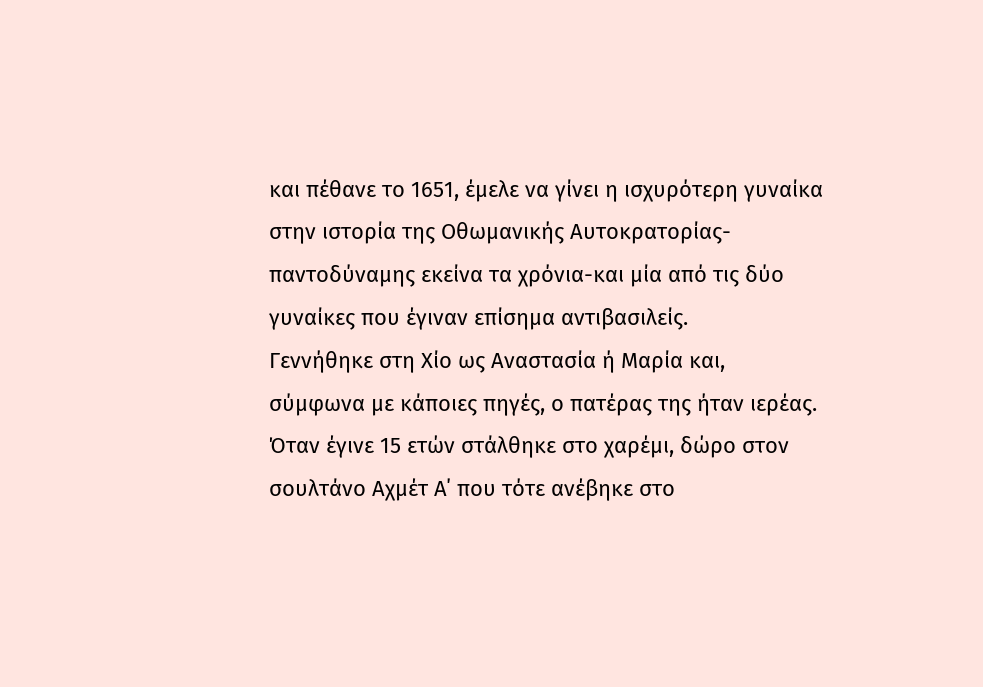και πέθανε το 1651, έμελε να γίνει η ισχυρότερη γυναίκα στην ιστορία της Οθωμανικής Αυτοκρατορίας- παντοδύναμης εκείνα τα χρόνια-και μία από τις δύο γυναίκες που έγιναν επίσημα αντιβασιλείς.
Γεννήθηκε στη Χίο ως Αναστασία ή Μαρία και, σύμφωνα με κάποιες πηγές, ο πατέρας της ήταν ιερέας. Όταν έγινε 15 ετών στάλθηκε στο χαρέμι, δώρο στον σουλτάνο Αχμέτ Α΄ που τότε ανέβηκε στο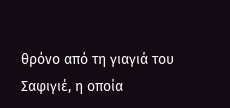θρόνο από τη γιαγιά του Σαφιγιέ, η οποία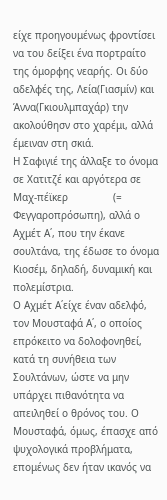είχε προηγουμένως φροντίσει να του δείξει ένα πορτραίτο της όμορφης νεαρής. Οι δύο αδελφές της, Λεία(Γιασμίν) και Άννα(Γκιουλμπαχάρ) την ακολούθησν στο χαρέμι, αλλά έμειναν στη σκιά.
Η Σαφιγιέ της άλλαξε το όνομα σε Χατιτζέ και αργότερα σε Μαχ-πέϊκερ               (= Φεγγαροπρόσωπη), αλλά ο Αχμέτ Α΄, που την έκανε σουλτάνα, της έδωσε το όνομα Κιοσέμ, δηλαδή, δυναμική και πολεμίστρια.
Ο Αχμέτ Α΄είχε έναν αδελφό, τον Μουσταφά Α΄, ο οποίος επρόκειτο να δολοφονηθεί, κατά τη συνήθεια των Σουλτάνων, ώστε να μην υπάρχει πιθανότητα να απειληθεί ο θρόνος του. Ο Μουσταφά, όμως, έπασχε από ψυχολογικά προβλήματα, επομένως δεν ήταν ικανός να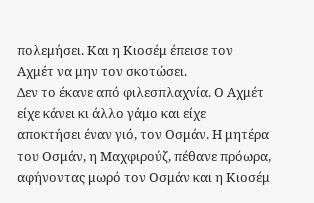πολεμήσει. Και η Κιοσέμ έπεισε τον Αχμέτ να μην τον σκοτώσει.
Δεν το έκανε από φιλεσπλαχνία. Ο Αχμέτ είχε κάνει κι άλλο γάμο και είχε αποκτήσει έναν γιό, τον Οσμάν. Η μητέρα του Οσμάν, η Μαχφιρούζ, πέθανε πρόωρα, αφήνοντας μωρό τον Οσμάν και η Κιοσέμ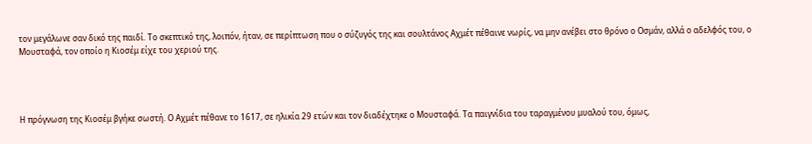τον μεγάλωνε σαν δικό της παιδί. Το σκεπτικό της, λοιπόν, ήταν, σε περίπτωση που ο σύζυγός της και σουλτάνος Αχμέτ πέθαινε νωρίς, να μην ανέβει στο θρόνο ο Οσμάν, αλλά ο αδελφός του, ο Μουσταφά, τον οποίο η Κιοσέμ είχε του χεριού της.




Η πρόγνωση της Κιοσέμ βγήκε σωστή. Ο Αχμέτ πέθανε το 1617, σε ηλικία 29 ετών και τον διαδέχτηκε ο Μουσταφά. Τα παιγνίδια του ταραγμένου μυαλού του, όμως,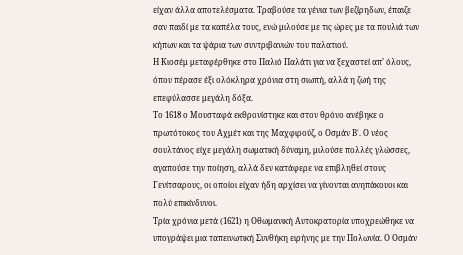είχαν άλλα αποτελέσματα. Τραβούσε τα γένια των βεζίρηδων, έπαιζε σαν παιδί με τα καπέλα τους, ενώ μιλούσε με τις ώρες με τα πουλιά των κήπων και τα ψάρια των συντριβανιών του παλατιού.
Η Κιοσέμ μεταφέρθηκε στο Παλιό Παλάτι για να ξεχαστεί απ’ όλους, όπου πέρασε έξι ολόκληρα χρόνια στη σιωπή, αλλά η ζωή της επεφύλασσε μεγάλη δόξα.
Το 1618 ο Μουσταφά εκθρονίστηκε και στον θρόνο ανέβηκε ο πρωτότοκος του Αχμέτ και της Μαχφιρούζ, ο Οσμάν Β΄. Ο νέος σουλτάνος είχε μεγάλη σωματική δύναμη, μιλούσε πολλές γλώσσες, αγαπούσε την ποίηση, αλλά δεν κατάφερε να επιβληθεί στους Γενίτσαρους, οι οποίοι είχαν ήδη αρχίσει να γίνονται ανηπάκουοι και πολύ επικίνδυνοι.
Τρία χρόνια μετά (1621) η Οθωμανική Αυτοκρατορία υποχρεώθηκε να υπογράψει μια ταπεινωτική Συνθήκη ειρήνης με την Πολωνία. Ο Οσμάν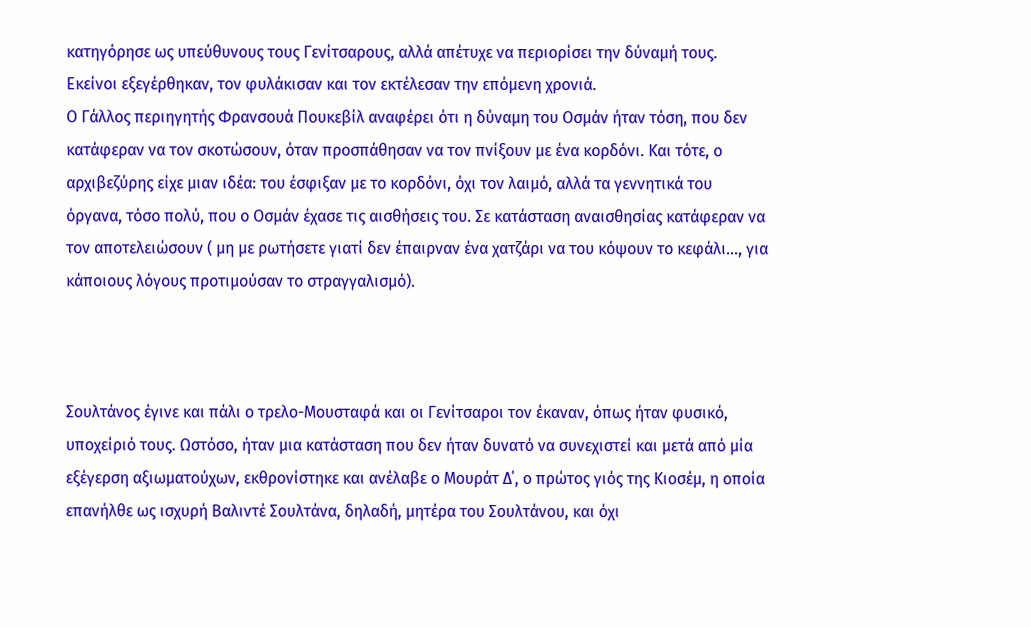κατηγόρησε ως υπεύθυνους τους Γενίτσαρους, αλλά απέτυχε να περιορίσει την δύναμή τους. Εκείνοι εξεγέρθηκαν, τον φυλάκισαν και τον εκτέλεσαν την επόμενη χρονιά.
Ο Γάλλος περιηγητής Φρανσουά Πουκεβίλ αναφέρει ότι η δύναμη του Οσμάν ήταν τόση, που δεν κατάφεραν να τον σκοτώσουν, όταν προσπάθησαν να τον πνίξουν με ένα κορδόνι. Και τότε, ο αρχιβεζύρης είχε μιαν ιδέα: του έσφιξαν με το κορδόνι, όχι τον λαιμό, αλλά τα γεννητικά του όργανα, τόσο πολύ, που ο Οσμάν έχασε τις αισθήσεις του. Σε κατάσταση αναισθησίας κατάφεραν να τον αποτελειώσουν ( μη με ρωτήσετε γιατί δεν έπαιρναν ένα χατζάρι να του κόψουν το κεφάλι..., για κάποιους λόγους προτιμούσαν το στραγγαλισμό).



Σουλτάνος έγινε και πάλι ο τρελο-Μουσταφά και οι Γενίτσαροι τον έκαναν, όπως ήταν φυσικό, υποχείριό τους. Ωστόσο, ήταν μια κατάσταση που δεν ήταν δυνατό να συνεχιστεί και μετά από μία εξέγερση αξιωματούχων, εκθρονίστηκε και ανέλαβε ο Μουράτ Δ΄, ο πρώτος γιός της Κιοσέμ, η οποία επανήλθε ως ισχυρή Βαλιντέ Σουλτάνα, δηλαδή, μητέρα του Σουλτάνου, και όχι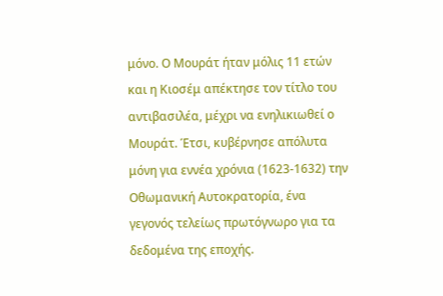μόνο. Ο Μουράτ ήταν μόλις 11 ετών και η Κιοσέμ απέκτησε τον τίτλο του αντιβασιλέα, μέχρι να ενηλικιωθεί ο Μουράτ. Έτσι, κυβέρνησε απόλυτα μόνη για εννέα χρόνια (1623-1632) την Οθωμανική Αυτοκρατορία, ένα γεγονός τελείως πρωτόγνωρο για τα δεδομένα της εποχής.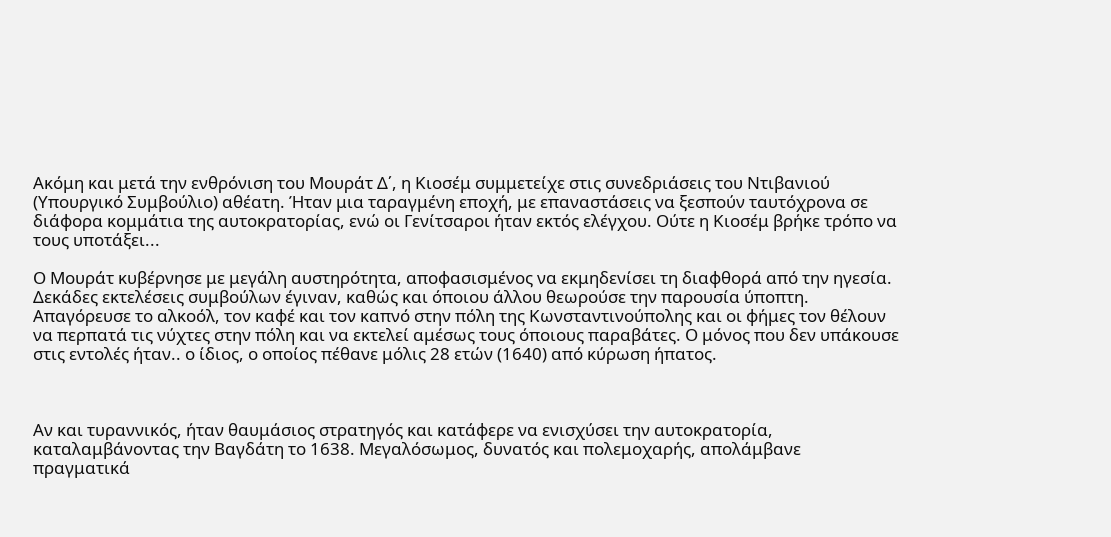Ακόμη και μετά την ενθρόνιση του Μουράτ Δ΄, η Κιοσέμ συμμετείχε στις συνεδριάσεις του Ντιβανιού (Υπουργικό Συμβούλιο) αθέατη. Ήταν μια ταραγμένη εποχή, με επαναστάσεις να ξεσπούν ταυτόχρονα σε διάφορα κομμάτια της αυτοκρατορίας, ενώ οι Γενίτσαροι ήταν εκτός ελέγχου. Ούτε η Κιοσέμ βρήκε τρόπο να τους υποτάξει...

Ο Μουράτ κυβέρνησε με μεγάλη αυστηρότητα, αποφασισμένος να εκμηδενίσει τη διαφθορά από την ηγεσία. Δεκάδες εκτελέσεις συμβούλων έγιναν, καθώς και όποιου άλλου θεωρούσε την παρουσία ύποπτη. Απαγόρευσε το αλκοόλ, τον καφέ και τον καπνό στην πόλη της Κωνσταντινούπολης και οι φήμες τον θέλουν να περπατά τις νύχτες στην πόλη και να εκτελεί αμέσως τους όποιους παραβάτες. Ο μόνος που δεν υπάκουσε στις εντολές ήταν.. ο ίδιος, ο οποίος πέθανε μόλις 28 ετών (1640) από κύρωση ήπατος.



Αν και τυραννικός, ήταν θαυμάσιος στρατηγός και κατάφερε να ενισχύσει την αυτοκρατορία, καταλαμβάνοντας την Βαγδάτη το 1638. Μεγαλόσωμος, δυνατός και πολεμοχαρής, απολάμβανε πραγματικά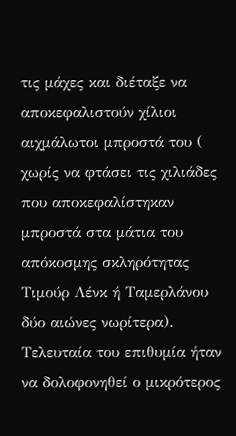τις μάχες και διέταξε να αποκεφαλιστούν χίλιοι αιχμάλωτοι μπροστά του ( χωρίς να φτάσει τις χιλιάδες που αποκεφαλίστηκαν μπροστά στα μάτια του απόκοσμης σκληρότητας Τιμούρ Λένκ ή Ταμερλάνου δύο αιώνες νωρίτερα).
Τελευταία του επιθυμία ήταν να δολοφονηθεί ο μικρότερος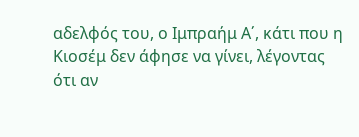αδελφός του, ο Ιμπραήμ Α΄, κάτι που η Κιοσέμ δεν άφησε να γίνει, λέγοντας ότι αν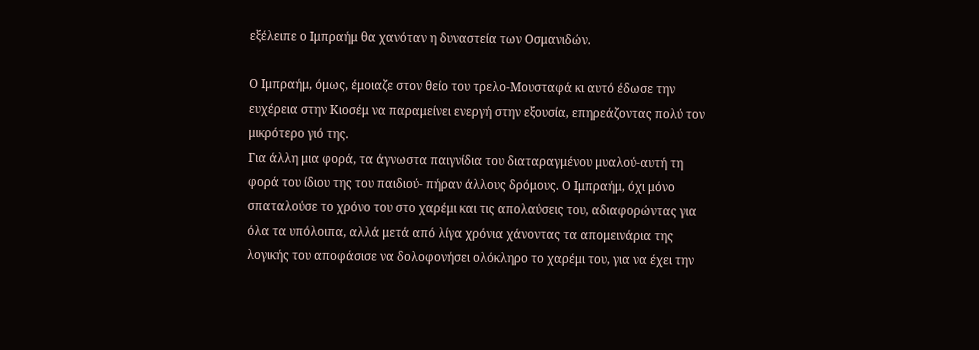εξέλειπε ο Ιμπραήμ θα χανόταν η δυναστεία των Οσμανιδών.

Ο Ιμπραήμ, όμως, έμοιαζε στον θείο του τρελο-Μουσταφά κι αυτό έδωσε την ευχέρεια στην Κιοσέμ να παραμείνει ενεργή στην εξουσία, επηρεάζοντας πολύ τον μικρότερο γιό της.
Για άλλη μια φορά, τα άγνωστα παιγνίδια του διαταραγμένου μυαλού-αυτή τη φορά του ίδιου της του παιδιού- πήραν άλλους δρόμους. Ο Ιμπραήμ, όχι μόνο σπαταλούσε το χρόνο του στο χαρέμι και τις απολαύσεις του, αδιαφορώντας για όλα τα υπόλοιπα, αλλά μετά από λίγα χρόνια χάνοντας τα απομεινάρια της λογικής του αποφάσισε να δολοφονήσει ολόκληρο το χαρέμι του, για να έχει την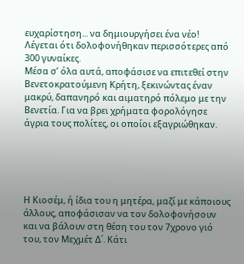ευχαρίστηση... να δημιουργήσει ένα νέο! Λέγεται ότι δολοφονήθηκαν περισσότερες από 300 γυναίκες.
Μέσα σ’ όλα αυτά, αποφάσισε να επιτεθεί στην Βενετοκρατούμενη Κρήτη, ξεκινώντας έναν μακρύ, δαπανηρό και αιματηρό πόλεμο με την Βενετία. Για να βρει χρήματα φορολόγησε άγρια τους πολίτες, οι οποίοι εξαγριώθηκαν.





Η Κιοσέμ, ή ίδια του η μητέρα, μαζί με κάποιους άλλους, αποφάσισαν να τον δολοφονήσουν και να βάλουν στη θέση του τον 7χρονο γιό του, τον Μεχμέτ Δ΄. Κάτι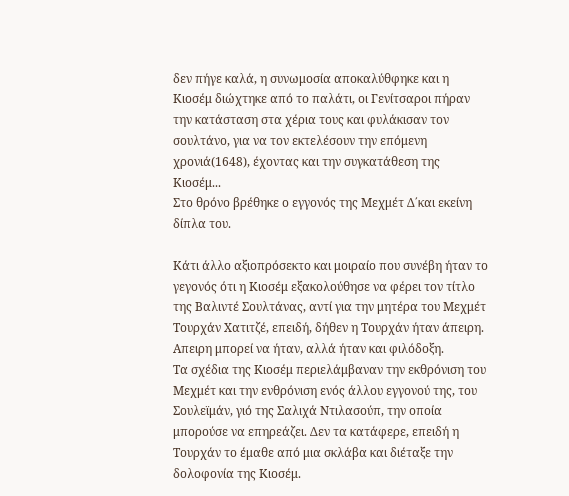δεν πήγε καλά, η συνωμοσία αποκαλύθφηκε και η Κιοσέμ διώχτηκε από το παλάτι, οι Γενίτσαροι πήραν την κατάσταση στα χέρια τους και φυλάκισαν τον σουλτάνο, για να τον εκτελέσουν την επόμενη χρονιά(1648), έχοντας και την συγκατάθεση της Κιοσέμ...
Στο θρόνο βρέθηκε ο εγγονός της Μεχμέτ Δ΄και εκείνη δίπλα του.

Κάτι άλλο αξιοπρόσεκτο και μοιραίο που συνέβη ήταν το γεγονός ότι η Κιοσέμ εξακολούθησε να φέρει τον τίτλο της Βαλιντέ Σουλτάνας, αντί για την μητέρα του Μεχμέτ Τουρχάν Χατιτζέ, επειδή, δήθεν η Τουρχάν ήταν άπειρη. Απειρη μπορεί να ήταν, αλλά ήταν και φιλόδοξη.
Τα σχέδια της Κιοσέμ περιελάμβαναν την εκθρόνιση του Μεχμέτ και την ενθρόνιση ενός άλλου εγγονού της, του Σουλεϊμάν, γιό της Σαλιχά Ντιλασούπ, την οποία μπορούσε να επηρεάζει. Δεν τα κατάφερε, επειδή η Τουρχάν το έμαθε από μια σκλάβα και διέταξε την δολοφονία της Κιοσέμ.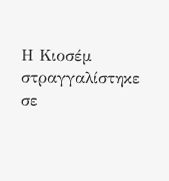Η Κιοσέμ στραγγαλίστηκε σε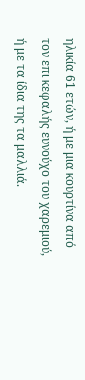ηλικία 61 ετών, ή με μια κουρτίνα από τον επι κεφαλής ευνούχο του χαρεμιού, ή με τα ίδια της τα μαλλιά.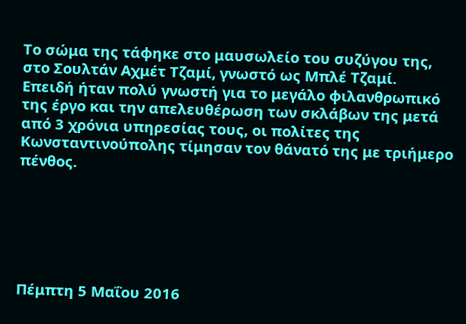Το σώμα της τάφηκε στο μαυσωλείο του συζύγου της, στο Σουλτάν Αχμέτ Τζαμί, γνωστό ως Μπλέ Τζαμί.
Επειδή ήταν πολύ γνωστή για το μεγάλο φιλανθρωπικό της έργο και την απελευθέρωση των σκλάβων της μετά από 3 χρόνια υπηρεσίας τους, οι πολίτες της Κωνσταντινούπολης τίμησαν τον θάνατό της με τριήμερο πένθος.






Πέμπτη 5 Μαΐου 2016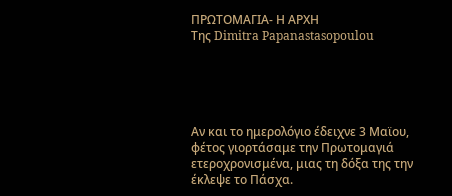ΠΡΩΤΟΜΑΓΙΑ- Η ΑΡΧΗ
Της Dimitra Papanastasopoulou





Αν και το ημερολόγιο έδειχνε 3 Μαϊου, φέτος γιορτάσαμε την Πρωτομαγιά ετεροχρονισμένα, μιας τη δόξα της την έκλεψε το Πάσχα.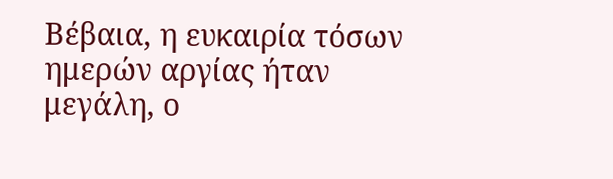Βέβαια, η ευκαιρία τόσων ημερών αργίας ήταν μεγάλη, ο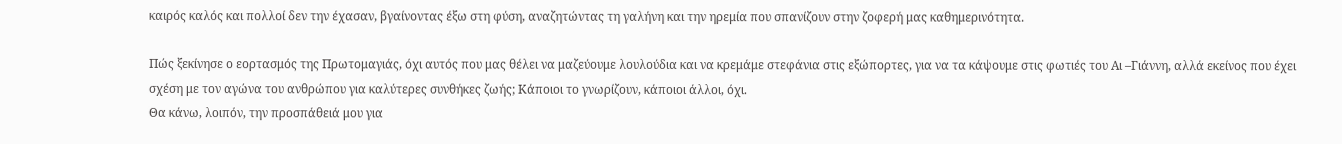καιρός καλός και πολλοί δεν την έχασαν, βγαίνοντας έξω στη φύση, αναζητώντας τη γαλήνη και την ηρεμία που σπανίζουν στην ζοφερή μας καθημερινότητα.

Πώς ξεκίνησε ο εορτασμός της Πρωτομαγιάς, όχι αυτός που μας θέλει να μαζεύουμε λουλούδια και να κρεμάμε στεφάνια στις εξώπορτες, για να τα κάψουμε στις φωτιές του Αι –Γιάννη, αλλά εκείνος που έχει σχέση με τον αγώνα του ανθρώπου για καλύτερες συνθήκες ζωής; Κάποιοι το γνωρίζουν, κάποιοι άλλοι, όχι.
Θα κάνω, λοιπόν, την προσπάθειά μου για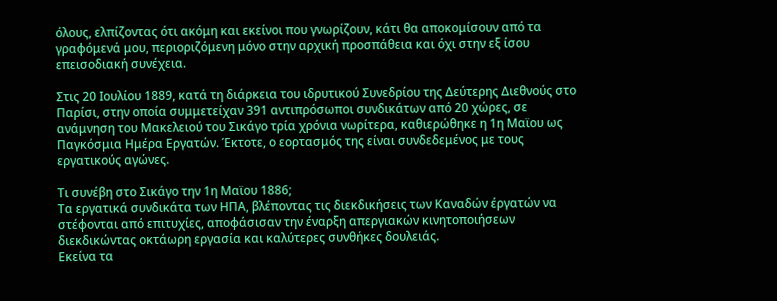όλους, ελπίζοντας ότι ακόμη και εκείνοι που γνωρίζουν, κάτι θα αποκομίσουν από τα γραφόμενά μου, περιοριζόμενη μόνο στην αρχική προσπάθεια και όχι στην εξ ίσου επεισοδιακή συνέχεια.

Στις 20 Ιουλίου 1889, κατά τη διάρκεια του ιδρυτικού Συνεδρίου της Δεύτερης Διεθνούς στο Παρίσι, στην οποία συμμετείχαν 391 αντιπρόσωποι συνδικάτων από 20 χώρες, σε ανάμνηση του Μακελειού του Σικάγο τρία χρόνια νωρίτερα, καθιερώθηκε η 1η Μαϊου ως Παγκόσμια Ημέρα Εργατών. Έκτοτε, ο εορτασμός της είναι συνδεδεμένος με τους εργατικούς αγώνες.

Τι συνέβη στο Σικάγο την 1η Μαϊου 1886;
Τα εργατικά συνδικάτα των ΗΠΑ, βλέποντας τις διεκδικήσεις των Καναδών έργατών να στέφονται από επιτυχίες, αποφάσισαν την έναρξη απεργιακών κινητοποιήσεων διεκδικώντας οκτάωρη εργασία και καλύτερες συνθήκες δουλειάς.
Εκείνα τα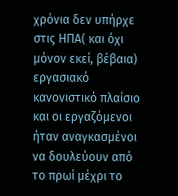χρόνια δεν υπήρχε στις ΗΠΑ( και όχι μόνον εκεί, βέβαια) εργασιακό κανονιστικό πλαίσιο και οι εργαζόμενοι ήταν αναγκασμένοι να δουλεύουν από το πρωί μέχρι το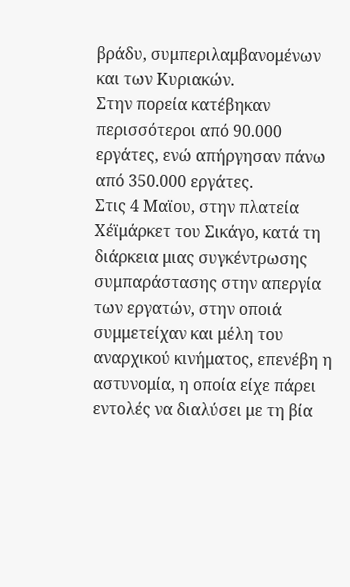βράδυ, συμπεριλαμβανομένων και των Κυριακών.
Στην πορεία κατέβηκαν περισσότεροι από 90.000 εργάτες, ενώ απήργησαν πάνω από 350.000 εργάτες.
Στις 4 Μαϊου, στην πλατεία Χέϊμάρκετ του Σικάγο, κατά τη διάρκεια μιας συγκέντρωσης συμπαράστασης στην απεργία των εργατών, στην οποιά συμμετείχαν και μέλη του αναρχικού κινήματος, επενέβη η αστυνομία, η οποία είχε πάρει εντολές να διαλύσει με τη βία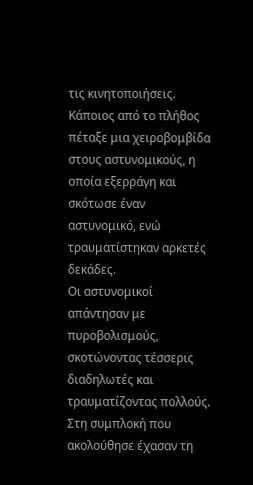τις κινητοποιήσεις.
Κάποιος από το πλήθος πέταξε μια χειροβομβίδα στους αστυνομικούς, η οποία εξερράγη και σκότωσε έναν αστυνομικό, ενώ τραυματίστηκαν αρκετές δεκάδες.
Οι αστυνομικοί απάντησαν με πυροβολισμούς, σκοτώνοντας τέσσερις διαδηλωτές και τραυματίζοντας πολλούς.
Στη συμπλοκή που ακολούθησε έχασαν τη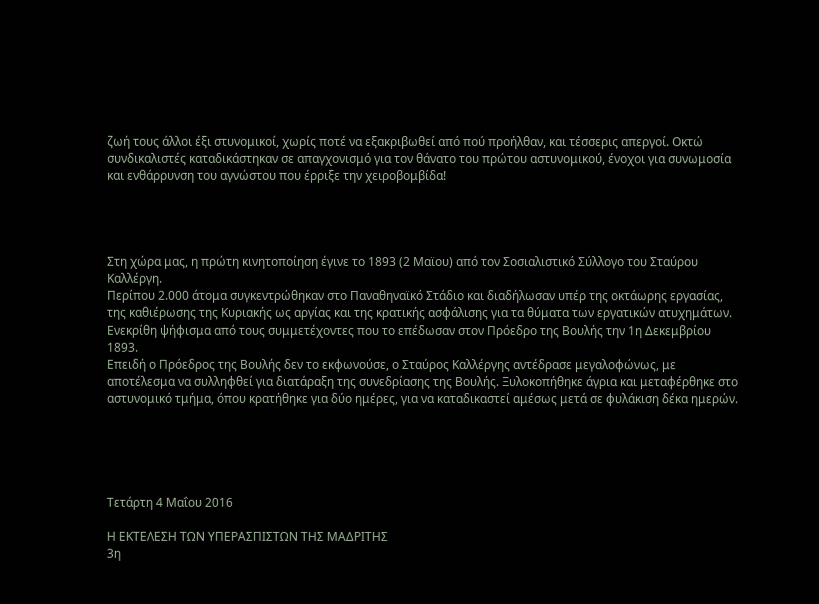ζωή τους άλλοι έξι στυνομικοί, χωρίς ποτέ να εξακριβωθεί από πού προήλθαν, και τέσσερις απεργοί. Οκτώ συνδικαλιστές καταδικάστηκαν σε απαγχονισμό για τον θάνατο του πρώτου αστυνομικού, ένοχοι για συνωμοσία και ενθάρρυνση του αγνώστου που έρριξε την χειροβομβίδα!




Στη χώρα μας, η πρώτη κινητοποίηση έγινε το 1893 (2 Μαϊου) από τον Σοσιαλιστικό Σύλλογο του Σταύρου Καλλέργη.
Περίπου 2.000 άτομα συγκεντρώθηκαν στο Παναθηναϊκό Στάδιο και διαδήλωσαν υπέρ της οκτάωρης εργασίας, της καθιέρωσης της Κυριακής ως αργίας και της κρατικής ασφάλισης για τα θύματα των εργατικών ατυχημάτων.
Ενεκρίθη ψήφισμα από τους συμμετέχοντες που το επέδωσαν στον Πρόεδρο της Βουλής την 1η Δεκεμβρίου 1893.
Επειδή ο Πρόεδρος της Βουλής δεν το εκφωνούσε, ο Σταύρος Καλλέργης αντέδρασε μεγαλοφώνως, με αποτέλεσμα να συλληφθεί για διατάραξη της συνεδρίασης της Βουλής. Ξυλοκοπήθηκε άγρια και μεταφέρθηκε στο αστυνομικό τμήμα, όπου κρατήθηκε για δύο ημέρες, για να καταδικαστεί αμέσως μετά σε φυλάκιση δέκα ημερών.





Τετάρτη 4 Μαΐου 2016

Η ΕΚΤΕΛΕΣΗ ΤΩΝ ΥΠΕΡΑΣΠΙΣΤΩΝ ΤΗΣ ΜΑΔΡΙΤΗΣ
3η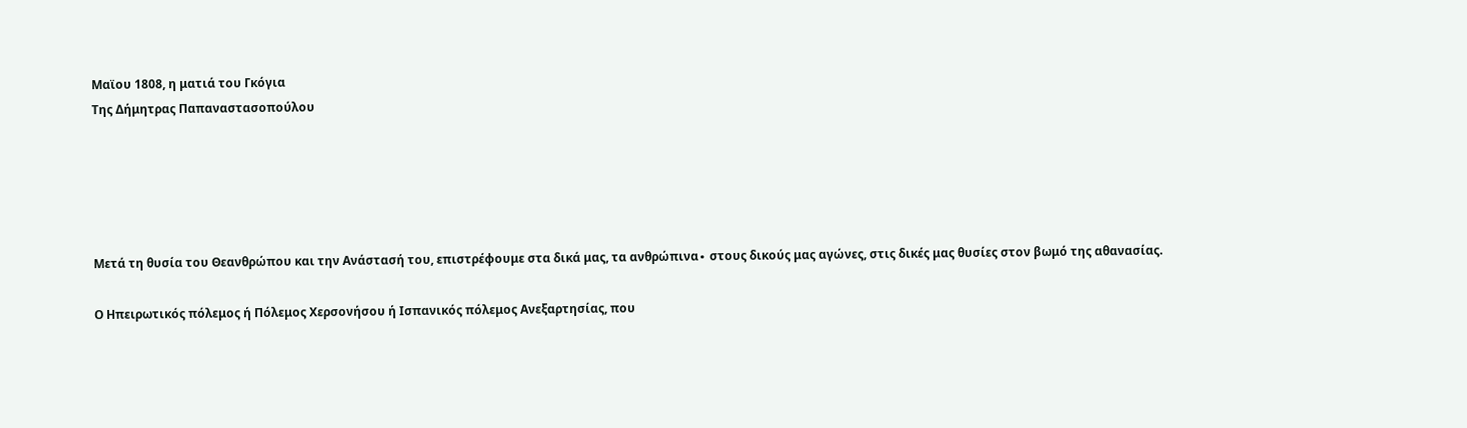Μαϊου 1808, η ματιά του Γκόγια
Της Δήμητρας Παπαναστασοπούλου





Μετά τη θυσία του Θεανθρώπου και την Ανάστασή του, επιστρέφουμε στα δικά μας, τα ανθρώπινα∙ στους δικούς μας αγώνες, στις δικές μας θυσίες στον βωμό της αθανασίας.

Ο Ηπειρωτικός πόλεμος ή Πόλεμος Χερσονήσου ή Ισπανικός πόλεμος Ανεξαρτησίας, που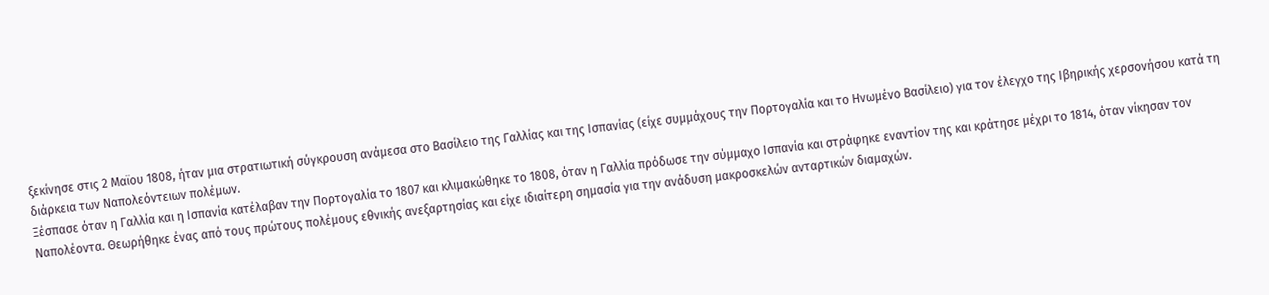ξεκίνησε στις 2 Μαϊου 1808, ήταν μια στρατιωτική σύγκρουση ανάμεσα στο Βασίλειο της Γαλλίας και της Ισπανίας (είχε συμμάχους την Πορτογαλία και το Ηνωμένο Βασίλειο) για τον έλεγχο της Ιβηρικής χερσονήσου κατά τη διάρκεια των Ναπολεόντειων πολέμων.
Ξέσπασε όταν η Γαλλία και η Ισπανία κατέλαβαν την Πορτογαλία το 1807 και κλιμακώθηκε το 1808, όταν η Γαλλία πρόδωσε την σύμμαχο Ισπανία και στράφηκε εναντίον της και κράτησε μέχρι το 1814, όταν νίκησαν τον Ναπολέοντα. Θεωρήθηκε ένας από τους πρώτους πολέμους εθνικής ανεξαρτησίας και είχε ιδιαίτερη σημασία για την ανάδυση μακροσκελών ανταρτικών διαμαχών.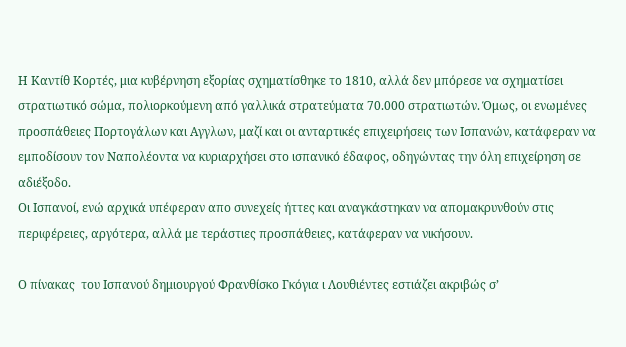Η Καντίθ Κορτές, μια κυβέρνηση εξορίας σχηματίσθηκε το 1810, αλλά δεν μπόρεσε να σχηματίσει στρατιωτικό σώμα, πολιορκούμενη από γαλλικά στρατεύματα 70.000 στρατιωτών. Όμως, οι ενωμένες προσπάθειες Πορτογάλων και Αγγλων, μαζί και οι ανταρτικές επιχειρήσεις των Ισπανών, κατάφεραν να εμποδίσουν τον Ναπολέοντα να κυριαρχήσει στο ισπανικό έδαφος, οδηγώντας την όλη επιχείρηση σε αδιέξοδο.
Οι Ισπανοί, ενώ αρχικά υπέφεραν απο συνεχείς ήττες και αναγκάστηκαν να απομακρυνθούν στις περιφέρειες, αργότερα, αλλά με τεράστιες προσπάθειες, κατάφεραν να νικήσουν.

Ο πίνακας  του Ισπανού δημιουργού Φρανθίσκο Γκόγια ι Λουθιέντες εστιάζει ακριβώς σ’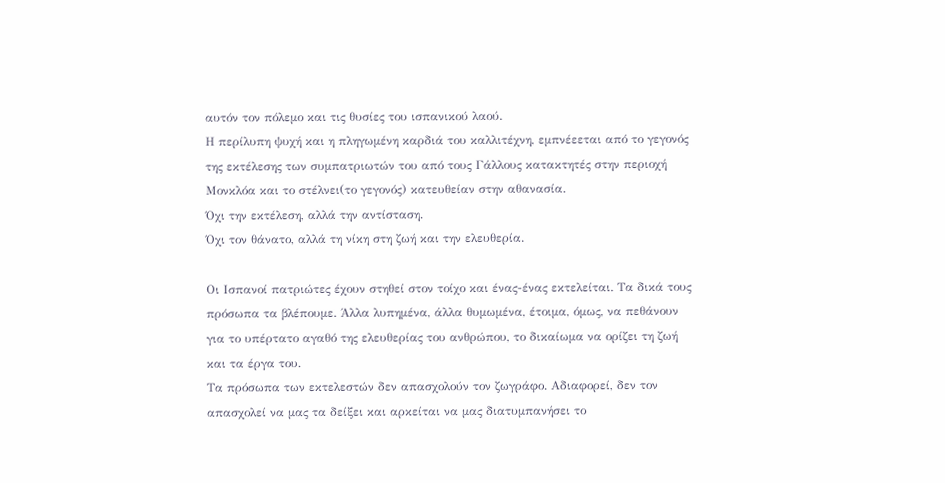αυτόν τον πόλεμο και τις θυσίες του ισπανικού λαού.
Η περίλυπη ψυχή και η πληγωμένη καρδιά του καλλιτέχνη, εμπνέεεται από το γεγονός της εκτέλεσης των συμπατριωτών του από τους Γάλλους κατακτητές στην περιοχή Μονκλόα και το στέλνει(το γεγονός) κατευθείαν στην αθανασία.
Όχι την εκτέλεση, αλλά την αντίσταση.
Όχι τον θάνατο, αλλά τη νίκη στη ζωή και την ελευθερία.

Οι Ισπανοί πατριώτες έχουν στηθεί στον τοίχο και ένας-ένας εκτελείται. Τα δικά τους πρόσωπα τα βλέπουμε. Άλλα λυπημένα, άλλα θυμωμένα, έτοιμα, όμως, να πεθάνουν για το υπέρτατο αγαθό της ελευθερίας του ανθρώπου, το δικαίωμα να ορίζει τη ζωή και τα έργα του.
Τα πρόσωπα των εκτελεστών δεν απασχολούν τον ζωγράφο. Αδιαφορεί, δεν τον απασχολεί να μας τα δείξει και αρκείται να μας διατυμπανήσει το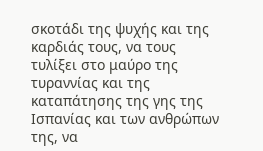σκοτάδι της ψυχής και της καρδιάς τους, να τους τυλίξει στο μαύρο της τυραννίας και της καταπάτησης της γης της Ισπανίας και των ανθρώπων της, να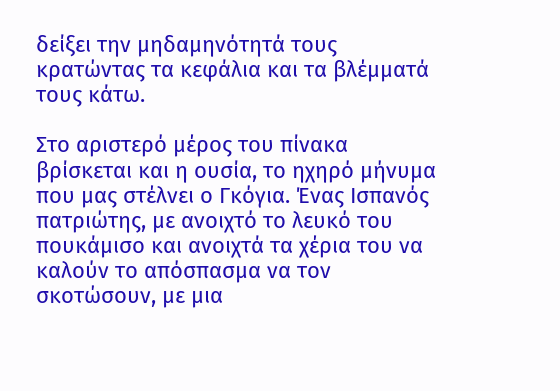δείξει την μηδαμηνότητά τους κρατώντας τα κεφάλια και τα βλέμματά τους κάτω.

Στο αριστερό μέρος του πίνακα βρίσκεται και η ουσία, το ηχηρό μήνυμα που μας στέλνει ο Γκόγια. Ένας Ισπανός πατριώτης, με ανοιχτό το λευκό του πουκάμισο και ανοιχτά τα χέρια του να καλούν το απόσπασμα να τον σκοτώσουν, με μια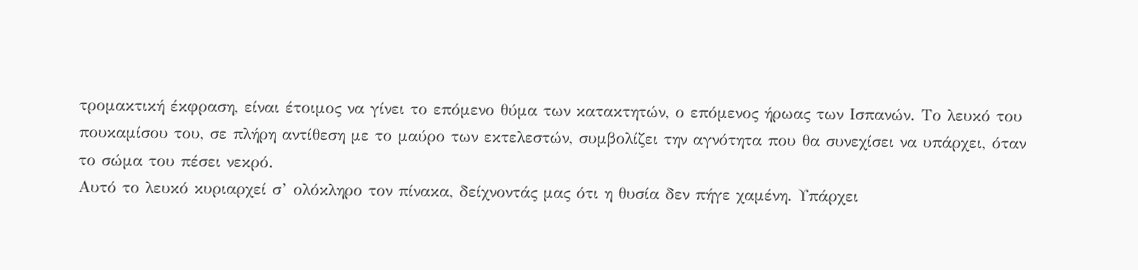τρομακτική έκφραση, είναι έτοιμος να γίνει το επόμενο θύμα των κατακτητών, ο επόμενος ήρωας των Ισπανών. Το λευκό του πουκαμίσου του, σε πλήρη αντίθεση με το μαύρο των εκτελεστών, συμβολίζει την αγνότητα που θα συνεχίσει να υπάρχει, όταν το σώμα του πέσει νεκρό.
Αυτό το λευκό κυριαρχεί σ’ ολόκληρο τον πίνακα, δείχνοντάς μας ότι η θυσία δεν πήγε χαμένη. Υπάρχει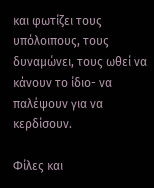και φωτίζει τους υπόλοιπους, τους δυναμώνει, τους ωθεί να κάνουν το ίδιο- να παλέψουν για να κερδίσουν.

Φίλες και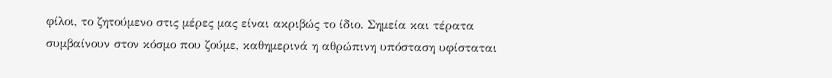φίλοι, το ζητούμενο στις μέρες μας είναι ακριβώς το ίδιο. Σημεία και τέρατα συμβαίνουν στον κόσμο που ζούμε, καθημερινά η αθρώπινη υπόσταση υφίσταται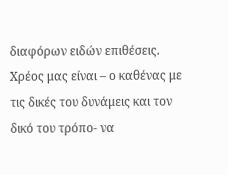διαφόρων ειδών επιθέσεις.
Χρέος μας είναι – ο καθένας με τις δικές του δυνάμεις και τον δικό του τρόπο- να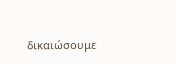δικαιώσουμε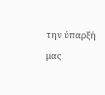την ύπαρξή μας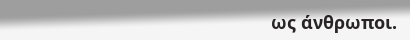ως άνθρωποι.